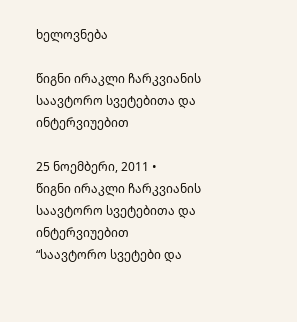ხელოვნება

წიგნი ირაკლი ჩარკვიანის საავტორო სვეტებითა და ინტერვიუებით

25 ნოემბერი, 2011 •
წიგნი ირაკლი ჩარკვიანის საავტორო სვეტებითა და ინტერვიუებით
“საავტორო სვეტები და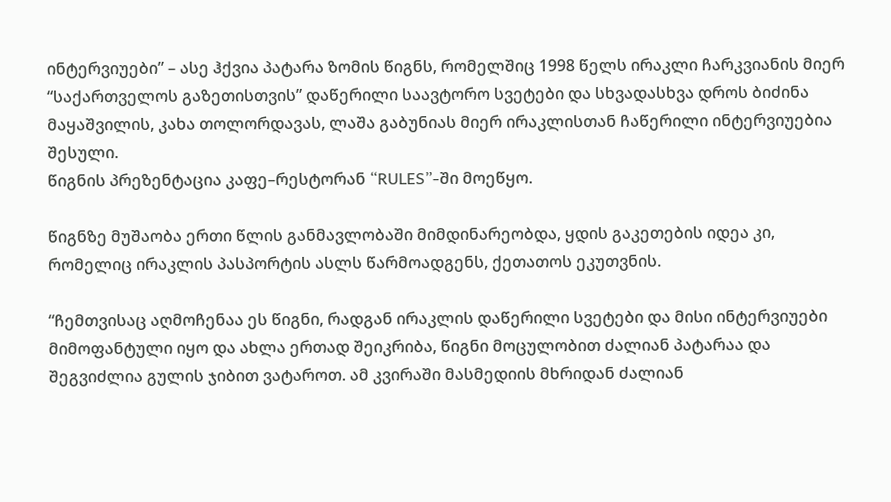ინტერვიუები” – ასე ჰქვია პატარა ზომის წიგნს, რომელშიც 1998 წელს ირაკლი ჩარკვიანის მიერ “საქართველოს გაზეთისთვის” დაწერილი საავტორო სვეტები და სხვადასხვა დროს ბიძინა მაყაშვილის, კახა თოლორდავას, ლაშა გაბუნიას მიერ ირაკლისთან ჩაწერილი ინტერვიუებია შესული.
წიგნის პრეზენტაცია კაფე–რესტორან “RULES”-ში მოეწყო.

წიგნზე მუშაობა ერთი წლის განმავლობაში მიმდინარეობდა, ყდის გაკეთების იდეა კი, რომელიც ირაკლის პასპორტის ასლს წარმოადგენს, ქეთათოს ეკუთვნის.

“ჩემთვისაც აღმოჩენაა ეს წიგნი, რადგან ირაკლის დაწერილი სვეტები და მისი ინტერვიუები მიმოფანტული იყო და ახლა ერთად შეიკრიბა, წიგნი მოცულობით ძალიან პატარაა და შეგვიძლია გულის ჯიბით ვატაროთ. ამ კვირაში მასმედიის მხრიდან ძალიან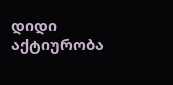დიდი აქტიურობა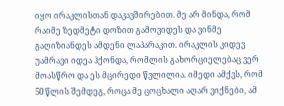იყო ირაკლისთან დაკავშირებით. მე არ მინდა, რომ რაიმე ზედმეტი დოზით გამოვიდეს და ვინმე გაღიზიანდეს ამდენი ლაპარაკით. ირაკლის კიდევ უამრავი იდეა ჰქონდა, რომლის გახორციელებაც ვერ მოასწრო და ეს მცირედი წვლილია. იმედი ამქვს, რომ 50 წლის შემდეგ, როცა მე ცოცხალი აღარ ვიქნები, ამ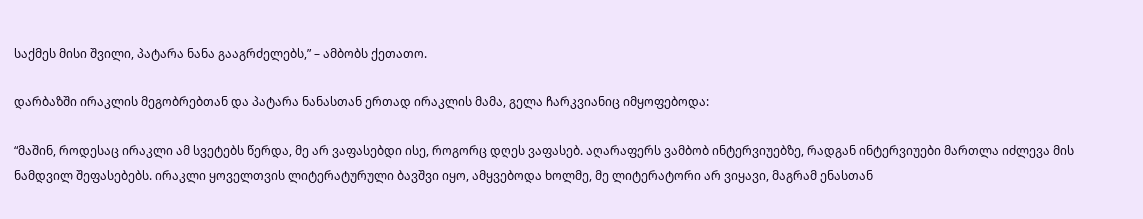საქმეს მისი შვილი, პატარა ნანა გააგრძელებს,” – ამბობს ქეთათო.

დარბაზში ირაკლის მეგობრებთან და პატარა ნანასთან ერთად ირაკლის მამა, გელა ჩარკვიანიც იმყოფებოდა:

“მაშინ, როდესაც ირაკლი ამ სვეტებს წერდა, მე არ ვაფასებდი ისე, როგორც დღეს ვაფასებ. აღარაფერს ვამბობ ინტერვიუებზე, რადგან ინტერვიუები მართლა იძლევა მის ნამდვილ შეფასებებს. ირაკლი ყოველთვის ლიტერატურული ბავშვი იყო, ამყვებოდა ხოლმე, მე ლიტერატორი არ ვიყავი, მაგრამ ენასთან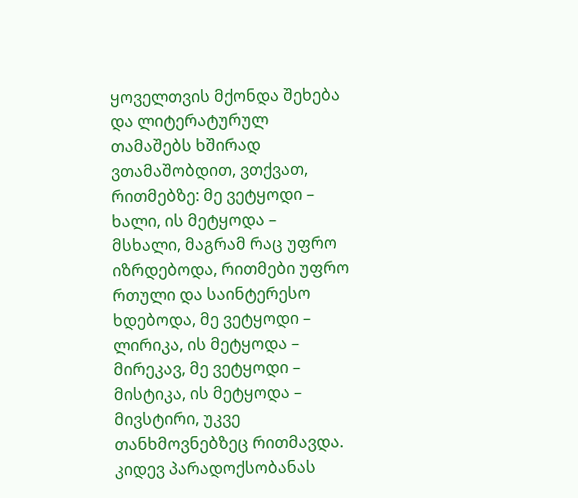ყოველთვის მქონდა შეხება და ლიტერატურულ თამაშებს ხშირად ვთამაშობდით, ვთქვათ, რითმებზე: მე ვეტყოდი – ხალი, ის მეტყოდა – მსხალი, მაგრამ რაც უფრო იზრდებოდა, რითმები უფრო რთული და საინტერესო ხდებოდა, მე ვეტყოდი – ლირიკა, ის მეტყოდა – მირეკავ, მე ვეტყოდი – მისტიკა, ის მეტყოდა – მივსტირი, უკვე თანხმოვნებზეც რითმავდა. კიდევ პარადოქსობანას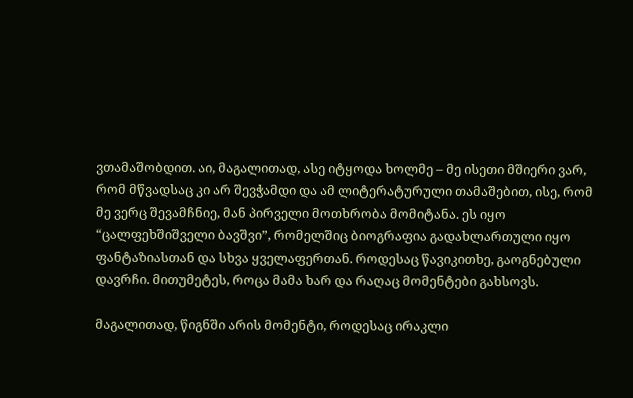ვთამაშობდით. აი, მაგალითად, ასე იტყოდა ხოლმე – მე ისეთი მშიერი ვარ, რომ მწვადსაც კი არ შევჭამდი და ამ ლიტერატურული თამაშებით, ისე, რომ მე ვერც შევამჩნიე, მან პირველი მოთხრობა მომიტანა. ეს იყო “ცალფეხშიშველი ბავშვი”, რომელშიც ბიოგრაფია გადახლართული იყო ფანტაზიასთან და სხვა ყველაფერთან. როდესაც წავიკითხე, გაოგნებული დავრჩი. მითუმეტეს, როცა მამა ხარ და რაღაც მომენტები გახსოვს.

მაგალითად, წიგნში არის მომენტი, როდესაც ირაკლი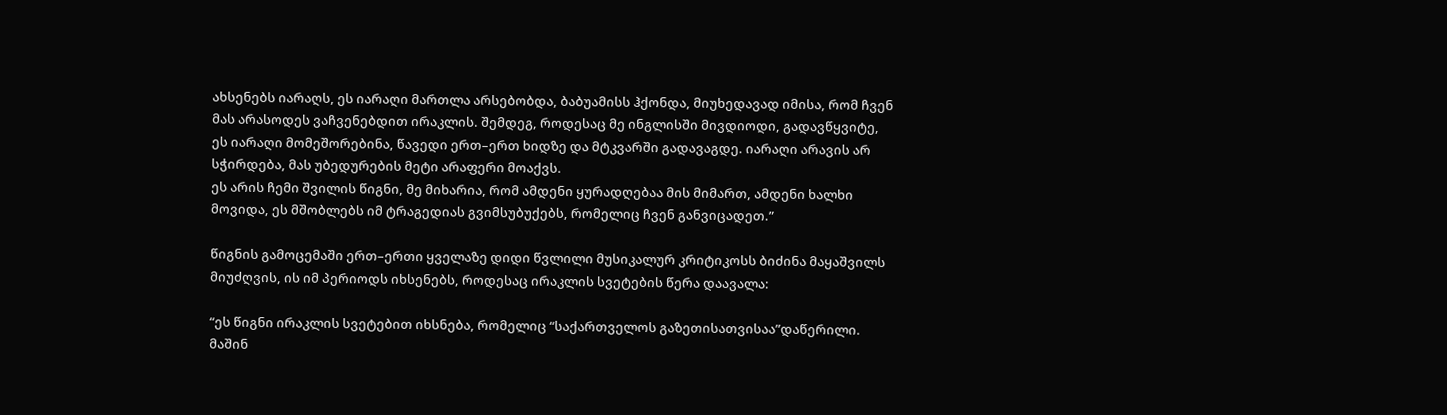ახსენებს იარაღს, ეს იარაღი მართლა არსებობდა, ბაბუამისს ჰქონდა, მიუხედავად იმისა, რომ ჩვენ მას არასოდეს ვაჩვენებდით ირაკლის. შემდეგ, როდესაც მე ინგლისში მივდიოდი, გადავწყვიტე, ეს იარაღი მომეშორებინა, წავედი ერთ–ერთ ხიდზე და მტკვარში გადავაგდე. იარაღი არავის არ სჭირდება, მას უბედურების მეტი არაფერი მოაქვს.
ეს არის ჩემი შვილის წიგნი, მე მიხარია, რომ ამდენი ყურადღებაა მის მიმართ, ამდენი ხალხი მოვიდა, ეს მშობლებს იმ ტრაგედიას გვიმსუბუქებს, რომელიც ჩვენ განვიცადეთ.”

წიგნის გამოცემაში ერთ–ერთი ყველაზე დიდი წვლილი მუსიკალურ კრიტიკოსს ბიძინა მაყაშვილს მიუძღვის, ის იმ პერიოდს იხსენებს, როდესაც ირაკლის სვეტების წერა დაავალა:

“ეს წიგნი ირაკლის სვეტებით იხსნება, რომელიც “საქართველოს გაზეთისათვისაა”დაწერილი. მაშინ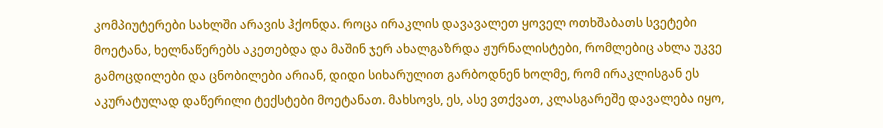კომპიუტერები სახლში არავის ჰქონდა. როცა ირაკლის დავავალეთ ყოველ ოთხშაბათს სვეტები მოეტანა, ხელნაწერებს აკეთებდა და მაშინ ჯერ ახალგაზრდა ჟურნალისტები, რომლებიც ახლა უკვე გამოცდილები და ცნობილები არიან, დიდი სიხარულით გარბოდნენ ხოლმე, რომ ირაკლისგან ეს აკურატულად დაწერილი ტექსტები მოეტანათ. მახსოვს, ეს, ასე ვთქვათ, კლასგარეშე დავალება იყო,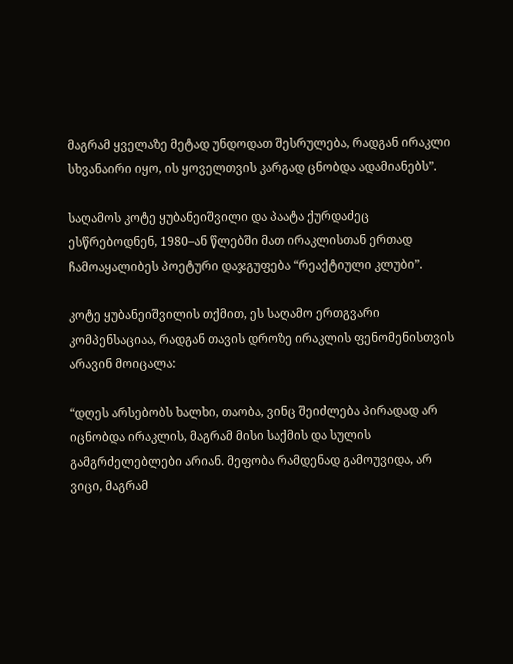მაგრამ ყველაზე მეტად უნდოდათ შესრულება, რადგან ირაკლი სხვანაირი იყო, ის ყოველთვის კარგად ცნობდა ადამიანებს”.

საღამოს კოტე ყუბანეიშვილი და პაატა ქურდაძეც ესწრებოდნენ, 1980–ან წლებში მათ ირაკლისთან ერთად ჩამოაყალიბეს პოეტური დაჯგუფება “რეაქტიული კლუბი”.

კოტე ყუბანეიშვილის თქმით, ეს საღამო ერთგვარი კომპენსაციაა, რადგან თავის დროზე ირაკლის ფენომენისთვის არავინ მოიცალა:

“დღეს არსებობს ხალხი, თაობა, ვინც შეიძლება პირადად არ იცნობდა ირაკლის, მაგრამ მისი საქმის და სულის გამგრძელებლები არიან. მეფობა რამდენად გამოუვიდა, არ ვიცი, მაგრამ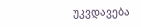უკვდავება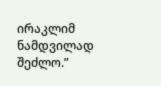ირაკლიმ ნამდვილად შეძლო.”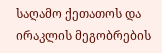საღამო ქეთათოს და ირაკლის მეგობრების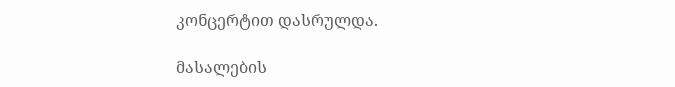კონცერტით დასრულდა.

მასალების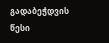გადაბეჭდვის წესი